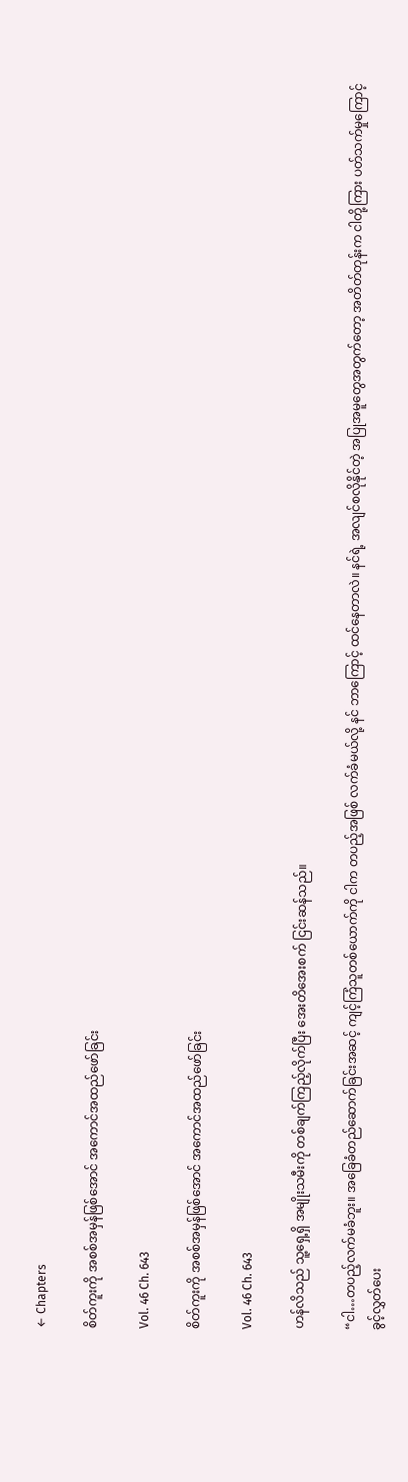← Chapters

စိတ်ကူးကို အစစ်အမှန်ဖြစ်အောင် အကောင်အထည်ဖော်ခြင်း

Vol. 46 Ch. 643

စိတ်ကူးကို အစစ်အမှန်ဖြစ်အောင် အကောင်အထည်ဖော်ခြင်း

Vol. 46 Ch. 643

ဟန်လိသည် သူ့ရှေ့ရှိ အမျိုးသမီးကို တစ်ချက်ကြည့်လိုက်ပြီး အေးတိအေးစက် ငြင်းဆန်သည်။

“ငါ…တပည့်လက်မခံဘူး။ အခြေခံတည်ဆောက်ခြင်းအဆင့် ကျင့်ကြံသူတစ်ယောက်ကို ငါက တပည့်အဖြစ် လက်ခံမယ်လို့ နင် ဘာကြောင့် ထင်နေတာလဲ။ နင်ရဲ့ အလျင်စလိုနိုင်တဲ့ အပြုအမူတွေအတွက်တော့ အတိတ်တုန်းက ငါတို့ကြား ပတ်သက်မှုကြောင့် ခွင့်လွှတ်ပေး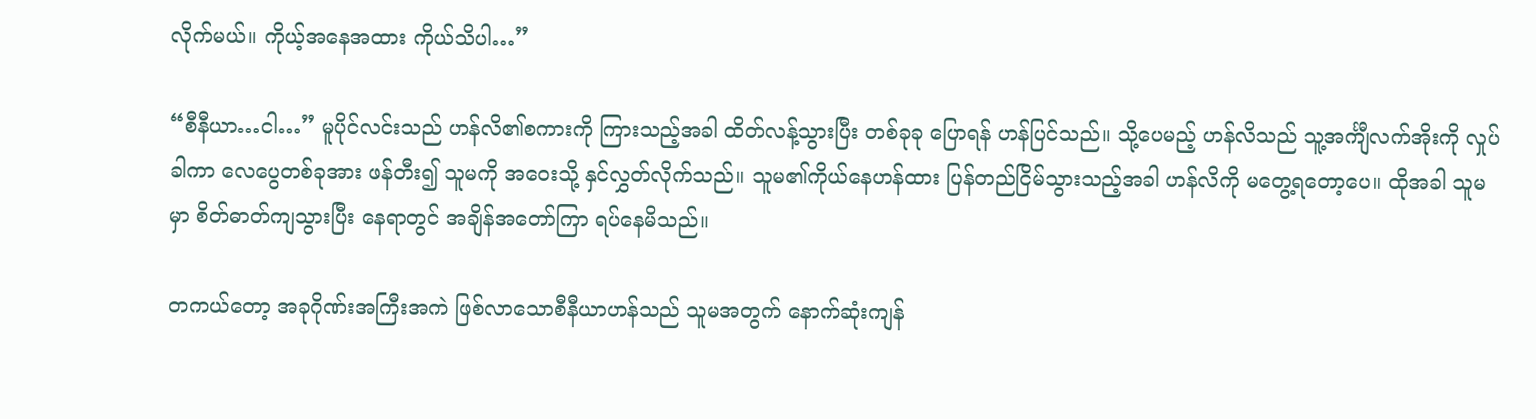လိုက်မယ်။ ကိုယ့်အနေအထား ကိုယ်သိပါ…”

“စီနီယာ…ငါ…” မူပိုင်လင်းသည် ဟန်လိ၏စကားကို ကြားသည့်အခါ ထိတ်လန့်သွားပြီး တစ်ခုခု ပြောရန် ဟန်ပြင်သည်။ သို့ပေမည့် ဟန်လိသည် သူ့အင်္ကျီလက်အိုးကို လှုပ်ခါကာ လေပွေတစ်ခုအား ဖန်တီး၍ သူမကို အဝေးသို့ နှင်လွှတ်လိုက်သည်။ သူမ၏ကိုယ်နေဟန်ထား ပြန်တည်ငြိမ်သွားသည့်အခါ ဟန်လိကို မတွေ့ရတော့ပေ။ ထိုအခါ သူမမှာ စိတ်ဓာတ်ကျသွားပြီး နေရာတွင် အချိန်အတော်ကြာ ရပ်နေမိသည်။

တကယ်တော့ အခုဂိုဏ်းအကြီးအကဲ ဖြစ်လာသောစီနီယာဟန်သည် သူမအတွက် နောက်ဆုံးကျန်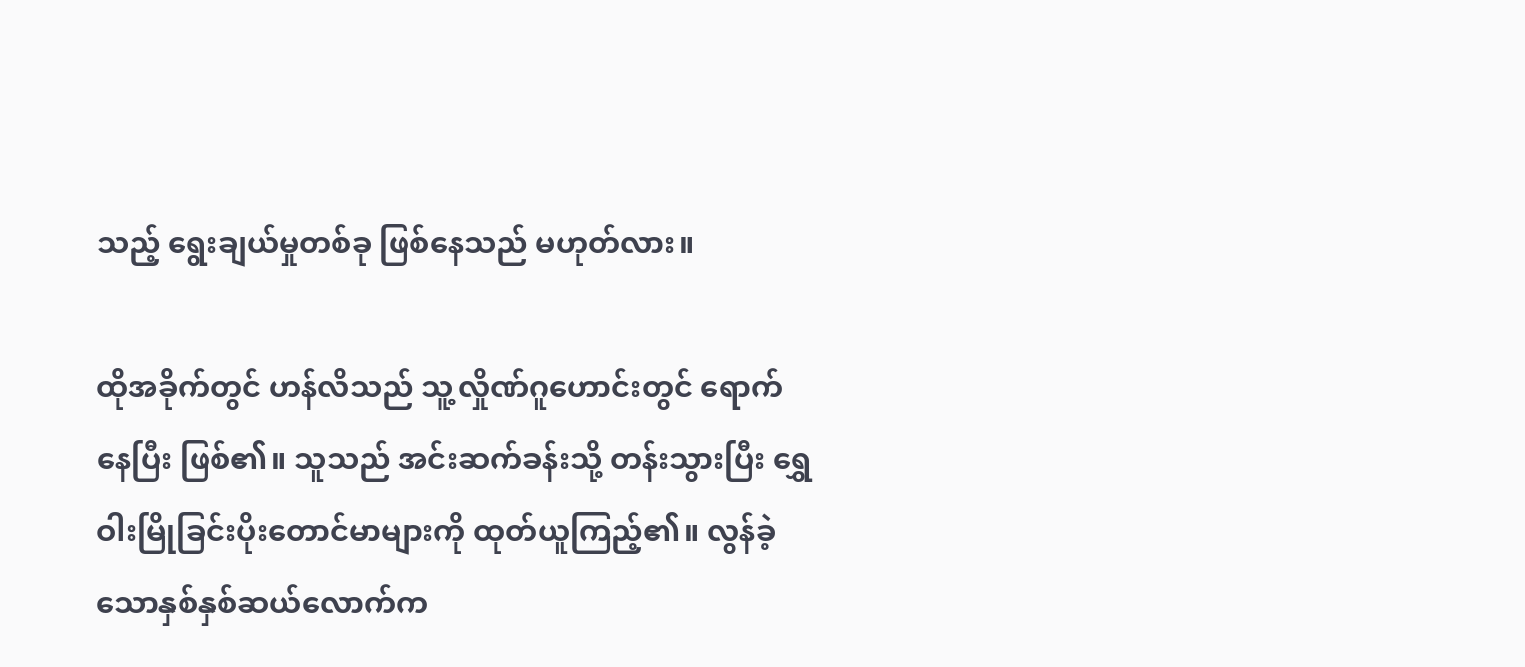သည့် ရွေးချယ်မှုတစ်ခု ဖြစ်နေသည် မဟုတ်လား။

ထိုအခိုက်တွင် ဟန်လိသည် သူ့လှိုဏ်ဂူဟောင်းတွင် ရောက်နေပြီး ဖြစ်၏။ သူသည် အင်းဆက်ခန်းသို့ တန်းသွားပြီး ရွှေဝါးမြိုခြင်းပိုးတောင်မာများကို ထုတ်ယူကြည့်၏။ လွန်ခဲ့သောနှစ်နှစ်ဆယ်လောက်က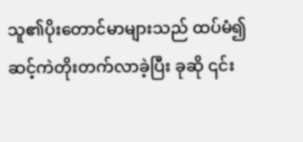သူ၏ပိုးတောင်မာများသည် ထပ်မံ၍ ဆင့်ကဲတိုးတက်လာခဲ့ပြီး ခုဆို ၎င်း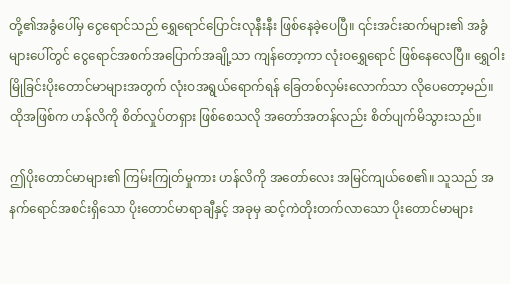တို့၏အခွံပေါ်မှ ငွေရောင်သည် ရွှေရောင်ပြောင်းလုနီးနီး ဖြစ်နေခဲ့ပေပြီ။ ၎င်းအင်းဆက်များ၏ အခွံများပေါ်တွင် ငွေရောင်အစက်အပြောက်အချို့သာ ကျန်တော့ကာ လုံးဝရွှေရောင် ဖြစ်နေလေပြီ။ ရွှေဝါးမြိုခြင်းပိုးတောင်မာများအတွက် လုံးဝအရွယ်ရောက်ရန် ခြေတစ်လှမ်းလောက်သာ လိုပေတော့မည်။ ထိုအဖြစ်က ဟန်လိကို စိတ်လှုပ်တရှား ဖြစ်စေသလို အတော်အတန်လည်း စိတ်ပျက်မိသွားသည်။

ဤပိုးတောင်မာများ၏ ကြမ်းကြုတ်မှုကား ဟန်လိကို အတော်လေး အမြင်ကျယ်စေ၏။ သူသည် အနက်ရောင်အစင်းရှိသော ပိုးတောင်မာရာချီနှင့် အခုမှ ဆင့်ကဲတိုးတက်လာသော ပိုးတောင်မာများ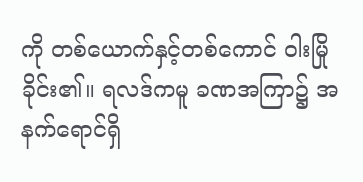ကို တစ်ယောက်နှင့်တစ်ကောင် ဝါးမြိုခိုင်း၏။ ရလဒ်ကမူ ခဏအကြာ၌ အနက်ရောင်ရှိ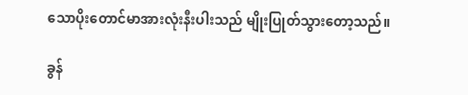သောပိုးတောင်မာအားလုံးနီးပါးသည် မျိုးပြုတ်သွားတော့သည်။

ခွန်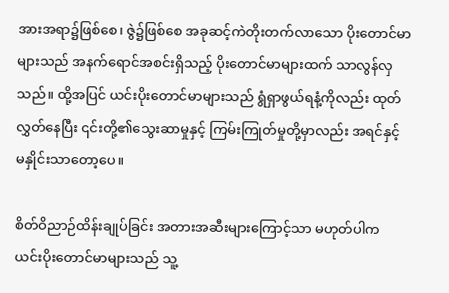အားအရာ၌ဖြစ်စေ၊ ဇွဲ၌ဖြစ်စေ အခုဆင့်ကဲတိုးတက်လာသော ပိုးတောင်မာများသည် အနက်ရောင်အစင်းရှိသည့် ပိုးတောင်မာများထက် သာလွန်လှသည်။ ထို့အပြင် ယင်းပိုးတောင်မာများသည် ရွံရှာဖွယ်ရနံ့ကိုလည်း ထုတ်လွှတ်နေပြီး ၎င်းတို့၏သွေးဆာမှုနှင့် ကြမ်းကြုတ်မှုတို့မှာလည်း အရင်နှင့် မနှိုင်းသာတော့ပေ။

စိတ်ဝိညာဉ်ထိန်းချုပ်ခြင်း အတားအဆီးများကြောင့်သာ မဟုတ်ပါက ယင်းပိုးတောင်မာများသည် သူ့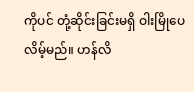ကိုပင် တုံ့ဆိုင်းခြင်းမရှိ ဝါးမြိုပေလိမ့်မည်။ ဟန်လိ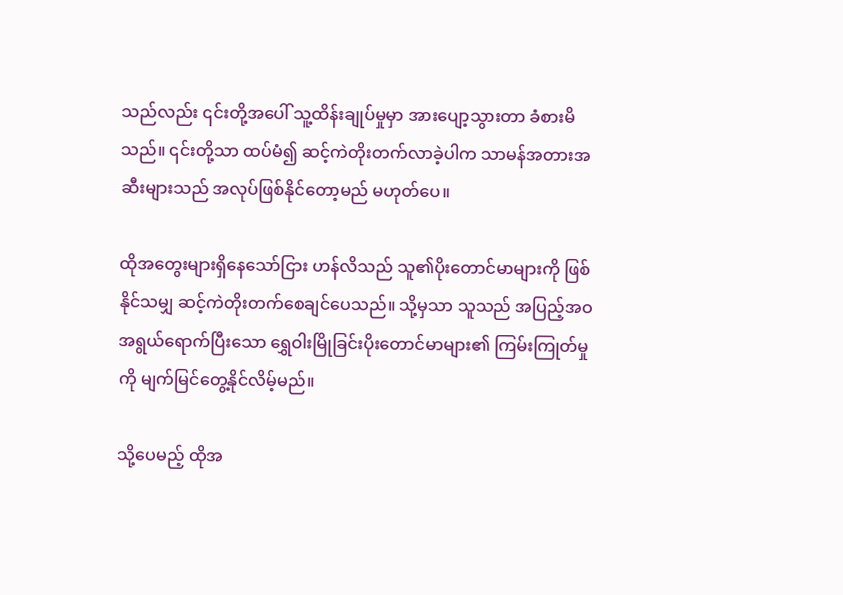သည်လည်း ၎င်းတို့အပေါ် သူ့ထိန်းချုပ်မှုမှာ အားပျော့သွားတာ ခံစားမိသည်။ ၎င်းတို့သာ ထပ်မံ၍ ဆင့်ကဲတိုးတက်လာခဲ့ပါက သာမန်အတားအဆီးများသည် အလုပ်ဖြစ်နိုင်တော့မည် မဟုတ်ပေ။

ထိုအတွေးများရှိနေသော်ငြား ဟန်လိသည် သူ၏ပိုးတောင်မာများကို ဖြစ်နိုင်သမျှ ဆင့်ကဲတိုးတက်စေချင်ပေသည်။ သို့မှသာ သူသည် အပြည့်အဝအရွယ်ရောက်ပြီးသော ရွှေဝါးမြိုခြင်းပိုးတောင်မာများ၏ ကြမ်းကြုတ်မှုကို မျက်မြင်တွေ့နိုင်လိမ့်မည်။

သို့ပေမည့် ထိုအ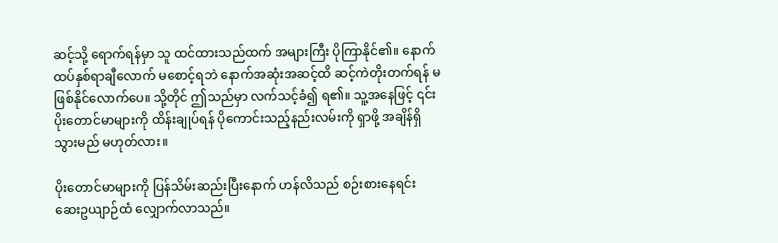ဆင့်သို့ ရောက်ရန်မှာ သူ ထင်ထားသည်ထက် အများကြီး ပိုကြာနိုင်၏။ နောက်ထပ်နှစ်ရာချီလောက် မစောင့်ရဘဲ နောက်အဆုံးအဆင့်ထိ ဆင့်ကဲတိုးတက်ရန် မဖြစ်နိုင်လောက်ပေ။ သို့တိုင် ဤသည်မှာ လက်သင့်ခံ၍ ရ၏။ သူ့အနေဖြင့် ၎င်းပိုးတောင်မာများကို ထိန်းချုပ်ရန် ပိုကောင်းသည့်နည်းလမ်းကို ရှာဖို့ အချိန်ရှိသွားမည် မဟုတ်လား။

ပိုးတောင်မာများကို ပြန်သိမ်းဆည်းပြီးနောက် ဟန်လိသည် စဉ်းစားနေရင်း ဆေးဥယျာဉ်ထံ လျှောက်လာသည်။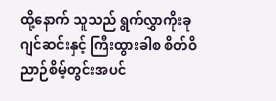ထို့နောက် သူသည် ရွက်လွှာကိုးခုဂျင်ဆင်းနှင့် ကြီးထွားခါစ စိတ်ဝိညာဉ်စိမ့်တွင်းအပင်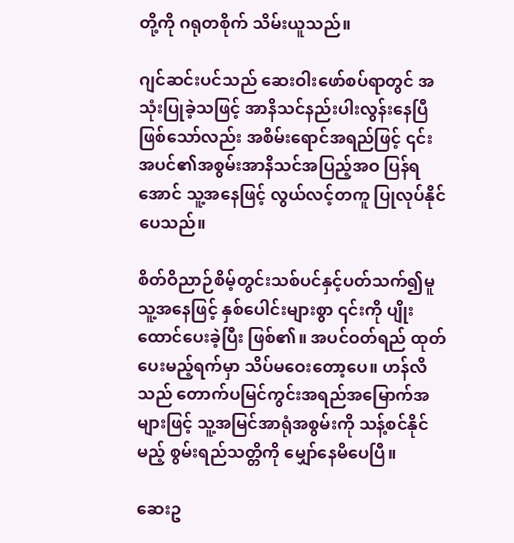တို့ကို ဂရုတစိုက် သိမ်းယူသည်။

ဂျင်ဆင်းပင်သည် ဆေးဝါးဖော်စပ်ရာတွင် အသုံးပြုခဲ့သဖြင့် အာနိသင်နည်းပါးလွန်းနေပြီ ဖြစ်သော်လည်း အစိမ်းရောင်အရည်ဖြင့် ၎င်းအပင်၏အစွမ်းအာနိသင်အပြည့်အဝ ပြန်ရအောင် သူ့အနေဖြင့် လွယ်လင့်တကူ ပြုလုပ်နိုင်ပေသည်။

စိတ်ဝိညာဉ်စိမ့်တွင်းသစ်ပင်နှင့်ပတ်သက်၍မူ သူ့အနေဖြင့် နှစ်ပေါင်းများစွာ ၎င်းကို ပျိုးထောင်ပေးခဲ့ပြီး ဖြစ်၏။ အပင်ဝတ်ရည် ထုတ်ပေးမည့်ရက်မှာ သိပ်မဝေးတော့ပေ။ ဟန်လိသည် တောက်ပမြင်ကွင်းအရည်အမြောက်အများဖြင့် သူ့အမြင်အာရုံအစွမ်းကို သန့်စင်နိုင်မည့် စွမ်းရည်သတ္တိကို မျှော်နေမိပေပြီ။

ဆေးဥ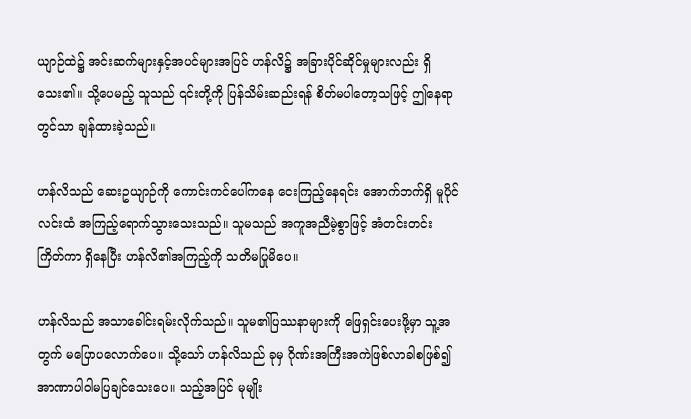ယျာဉ်ထဲ၌ အင်းဆက်များနှင့်အပင်များအပြင် ဟန်လိ၌ အခြားပိုင်ဆိုင်မှုများလည်း ရှိသေး၏။ သို့ပေမည့် သူသည် ၎င်းတို့ကို ပြန်သိမ်းဆည်းရန် စိတ်မပါတော့သဖြင့် ဤနေရာတွင်သာ ချန်ထားခဲ့သည်။

ဟန်လိသည် ဆေးဥယျာဉ်ကို ကောင်းကင်ပေါ်ကနေ ငေးကြည့်နေရင်း အောက်ဘက်ရှိ မူပိုင်လင်းထံ အကြည့်ရောက်သွားသေးသည်။ သူမသည် အကူအညီမဲ့စွာဖြင့် အံတင်းတင်းကြိတ်ကာ ရှိနေပြီး ဟန်လိ၏အကြည့်ကို သတိမပြုမိပေ။

ဟန်လိသည် အသာခေါင်းရမ်းလိုက်သည်။ သူမ၏ပြဿနာများကို ဖြေရှင်းပေးဖို့မှာ သူ့အတွက် မပြောပလောက်ပေ။ သို့သော် ဟန်လိသည် ခုမှ ဂိုဏ်းအကြီးအကဲဖြစ်လာခါစဖြစ်၍ အာဏာပါဝါမပြချင်သေးပေ။ သည့်အပြင် မုမျိုး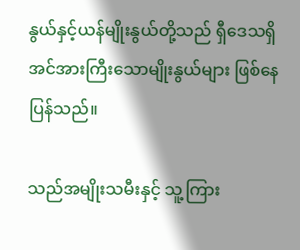နွယ်နှင့်ယန်မျိုးနွယ်တို့သည် ရှီဒေသရှိ အင်အားကြီးသောမျိုးနွယ်များ ဖြစ်နေပြန်သည်။

သည်အမျိုးသမီးနှင့် သူ့ကြား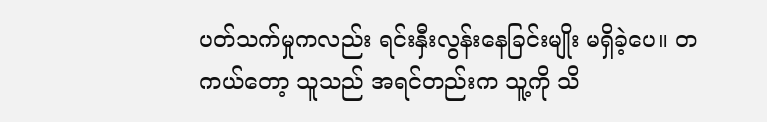ပတ်သက်မှုကလည်း ရင်းနှီးလွန်းနေခြင်းမျိုး မရှိခဲ့ပေ။ တကယ်တော့ သူသည် အရင်တည်းက သူ့ကို သိ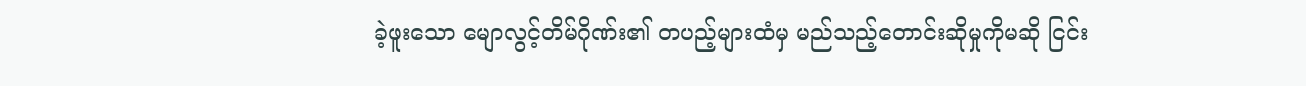ခဲ့ဖူးသော မျောလွင့်တိမ်ဂိုဏ်း၏ တပည့်များထံမှ မည်သည့်တောင်းဆိုမှုကိုမဆို ငြင်း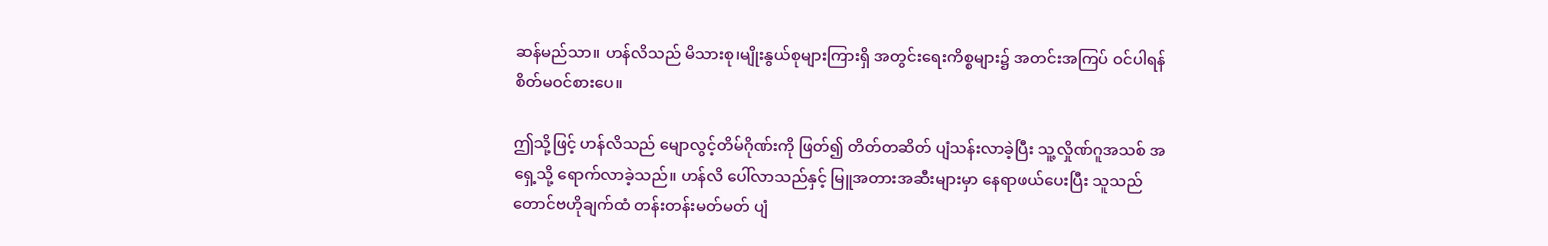ဆန်မည်သာ။ ဟန်လိသည် မိသားစု၊မျိုးနွယ်စုများကြားရှိ အတွင်းရေးကိစ္စများ၌ အတင်းအကြပ် ဝင်ပါရန် စိတ်မဝင်စားပေ။

ဤသို့ဖြင့် ဟန်လိသည် မျောလွင့်တိမ်ဂိုဏ်းကို ဖြတ်၍ တိတ်တဆိတ် ပျံသန်းလာခဲ့ပြီး သူ့လှိုဏ်ဂူအသစ် အရှေ့သို့ ရောက်လာခဲ့သည်။ ဟန်လိ ပေါ်လာသည်နှင့် မြူအတားအဆီးများမှာ နေရာဖယ်ပေးပြီး သူသည် တောင်ဗဟိုချက်ထံ တန်းတန်းမတ်မတ် ပျံ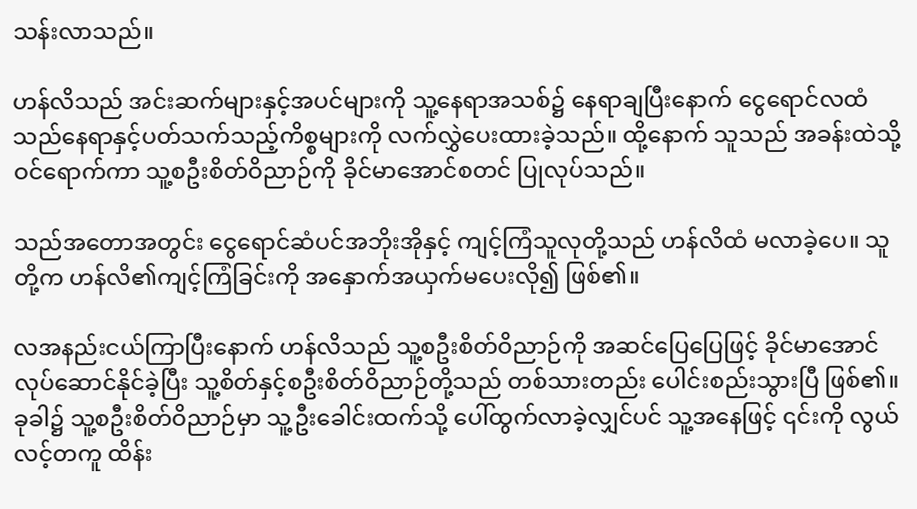သန်းလာသည်။

ဟန်လိသည် အင်းဆက်များနှင့်အပင်များကို သူ့နေရာအသစ်၌ နေရာချပြီးနောက် ငွေရောင်လထံ သည်နေရာနှင့်ပတ်သက်သည့်ကိစ္စများကို လက်လွှဲပေးထားခဲ့သည်။ ထို့နောက် သူသည် အခန်းထဲသို့ ဝင်ရောက်ကာ သူ့စဦးစိတ်ဝိညာဉ်ကို ခိုင်မာအောင်စတင် ပြုလုပ်သည်။

သည်အတောအတွင်း ငွေရောင်ဆံပင်အဘိုးအိုနှင့် ကျင့်ကြံသူလုတို့သည် ဟန်လိထံ မလာခဲ့ပေ။ သူတို့က ဟန်လိ၏ကျင့်ကြံခြင်းကို အနှောက်အယှက်မပေးလို၍ ဖြစ်၏။

လအနည်းငယ်ကြာပြီးနောက် ဟန်လိသည် သူ့စဦးစိတ်ဝိညာဉ်ကို အဆင်ပြေပြေဖြင့် ခိုင်မာအောင် လုပ်ဆောင်နိုင်ခဲ့ပြီး သူ့စိတ်နှင့်စဦးစိတ်ဝိညာဉ်တို့သည် တစ်သားတည်း ပေါင်းစည်းသွားပြီ ဖြစ်၏။ ခုခါ၌ သူ့စဦးစိတ်ဝိညာဉ်မှာ သူ့ဦးခေါင်းထက်သို့ ပေါ်ထွက်လာခဲ့လျှင်ပင် သူ့အနေဖြင့် ၎င်းကို လွယ်လင့်တကူ ထိန်း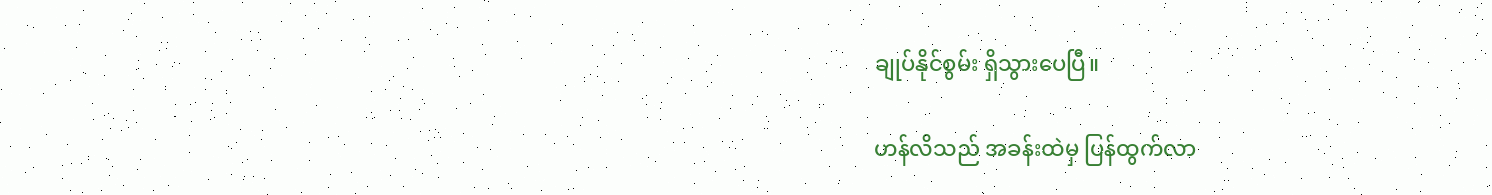ချုပ်နိုင်စွမ်း ရှိသွားပေပြီ။

ဟန်လိသည် အခန်းထဲမှ ပြန်ထွက်လာ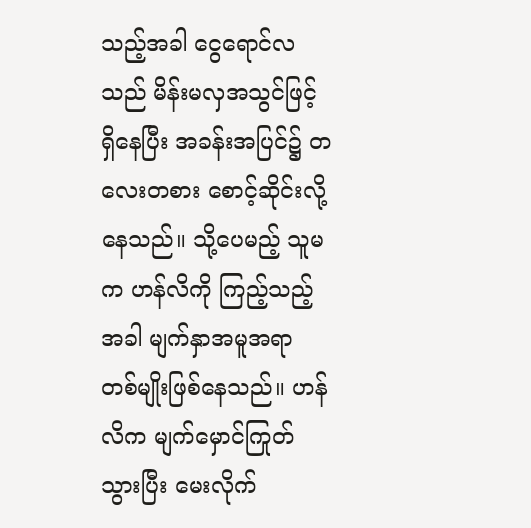သည့်အခါ ငွေရောင်လသည် မိန်းမလှအသွင်ဖြင့် ရှိနေပြီး အခန်းအပြင်၌ တလေးတစား စောင့်ဆိုင်းလို့နေသည်။ သို့ပေမည့် သူမက ဟန်လိကို ကြည့်သည့်အခါ မျက်နှာအမူအရာ တစ်မျိုးဖြစ်နေသည်။ ဟန်လိက မျက်မှောင်ကြုတ်သွားပြီး မေးလိုက်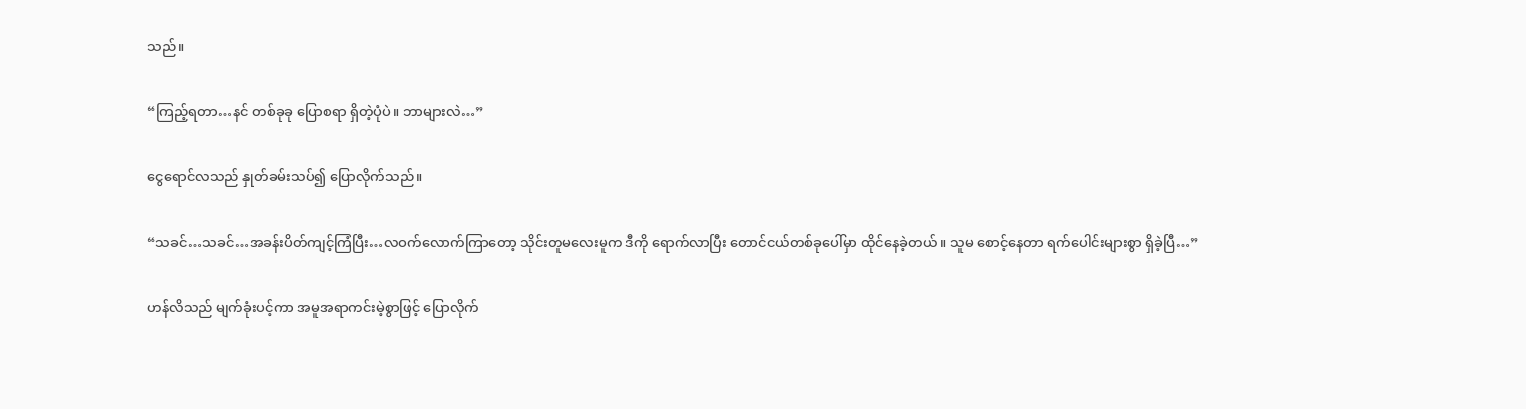သည်။

“ကြည့်ရတာ…နင် တစ်ခုခု ပြောစရာ ရှိတဲ့ပုံပဲ။ ဘာများလဲ…”

ငွေရောင်လသည် နှုတ်ခမ်းသပ်၍ ပြောလိုက်သည်။

“သခင်…သခင်…အခန်းပိတ်ကျင့်ကြံပြီး…လဝက်လောက်ကြာတော့ သိုင်းတူမလေးမူက ဒီကို ရောက်လာပြီး တောင်ငယ်တစ်ခုပေါ်မှာ ထိုင်နေခဲ့တယ်။ သူမ စောင့်နေတာ ရက်ပေါင်းများစွာ ရှိခဲ့ပြီ…”

ဟန်လိသည် မျက်ခုံးပင့်ကာ အမူအရာကင်းမဲ့စွာဖြင့် ပြောလိုက်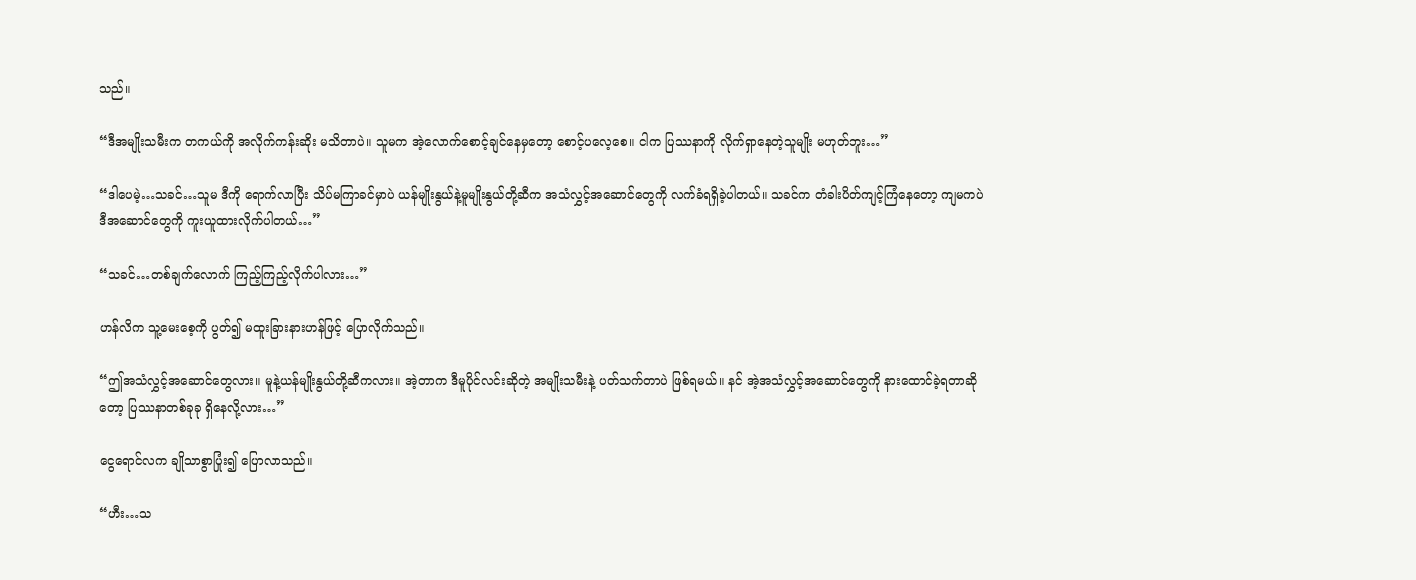သည်။

“ဒီအမျိုးသမီးက တကယ်ကို အလိုက်ကန်းဆိုး မသိတာပဲ။ သူမက အဲ့လောက်စောင့်ချင်နေမှတော့ စောင့်ပလေ့စေ။ ငါက ပြဿနာကို လိုက်ရှာနေတဲ့သူမျိုး မဟုတ်ဘူး…”

“ဒါပေမဲ့…သခင်…သူမ ဒီကို ရောက်လာပြီး သိပ်မကြာခင်မှာပဲ ယန်မျိုးနွယ်နဲ့မူမျိုးနွယ်တို့ဆီက အသံလွှင့်အဆောင်တွေကို လက်ခံရရှိခဲ့ပါတယ်။ သခင်က တံခါးပိတ်ကျင့်ကြံနေတော့ ကျမကပဲ ဒီအဆောင်တွေကို ကူးယူထားလိုက်ပါတယ်…”

“သခင်…တစ်ချက်လောက် ကြည့်ကြည့်လိုက်ပါလား…”

ဟန်လိက သူ့မေးစေ့ကို ပွတ်၍ မထူးခြားနားဟန်ဖြင့် ပြောလိုက်သည်။

“ဤအသံလွှင့်အဆောင်တွေလား။ မူနဲ့ယန်မျိုးနွယ်တို့ဆီကလား။ အဲ့တာက ဒီမူပိုင်လင်းဆိုတဲ့ အမျိုးသမီးနဲ့ ပတ်သက်တာပဲ ဖြစ်ရမယ်။ နင် အဲ့အသံလွှင့်အဆောင်တွေကို နားထောင်ခဲ့ရတာဆိုတော့ ပြဿနာတစ်ခုခု ရှိနေလို့လား…”

ငွေရောင်လက ချိုသာစွာပြုံး၍ ပြောလာသည်။

“ဟီး…သ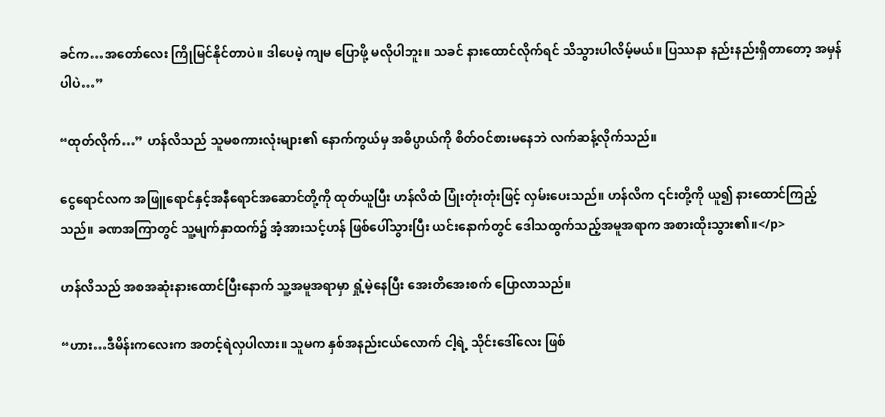ခင်က…အတော်လေး ကြိုမြင်နိုင်တာပဲ။ ဒါပေမဲ့ ကျမ ပြောဖို့ မလိုပါဘူး။ သခင် နားထောင်လိုက်ရင် သိသွားပါလိမ့်မယ်။ ပြဿနာ နည်းနည်းရှိတာတော့ အမှန်ပါပဲ…”

“ထုတ်လိုက်…” ဟန်လိသည် သူမစကားလုံးများ၏ နောက်ကွယ်မှ အဓိပ္ပာယ်ကို စိတ်ဝင်စားမနေဘဲ လက်ဆန့်လိုက်သည်။

ငွေရောင်လက အဖြူရောင်နှင့်အနီရောင်အဆောင်တို့ကို ထုတ်ယူပြီး ဟန်လိထံ ပြုံးတုံးတုံးဖြင့် လှမ်းပေးသည်။ ဟန်လိက ၎င်းတို့ကို ယူ၍ နားထောင်ကြည့်သည်။ ခဏအကြာတွင် သူ့မျက်နှာထက်၌ အံ့အားသင့်ဟန် ဖြစ်ပေါ်သွားပြီး ယင်းနောက်တွင် ဒေါသထွက်သည့်အမူအရာက အစားထိုးသွား၏။</p>

ဟန်လိသည် အစအဆုံးနားထောင်ပြီးနောက် သူ့အမူအရာမှာ ရှုံ့မဲ့နေပြီး အေးတိအေးစက် ပြောလာသည်။

“ဟား…ဒီမိန်းကလေးက အတင့်ရဲလှပါလား။ သူမက နှစ်အနည်းငယ်လောက် ငါ့ရဲ့ သိုင်းဒေါ်လေး ဖြစ်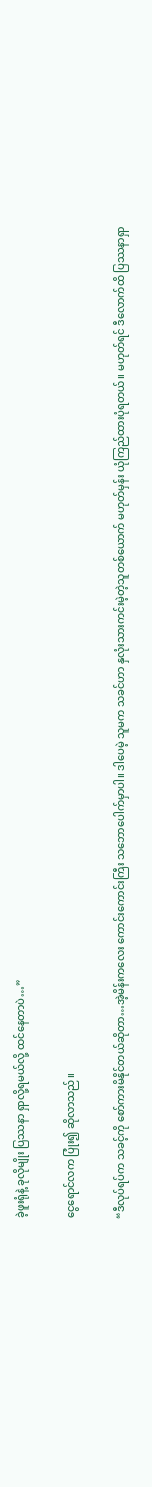ခဲ့ဖူးရုံနဲ့ ခုလိုမျိုး ပြဿနာ ရှာလို့ရမယ်လို့ ထင်နေတာပဲ…”

ငွေရောင်လက ပြုံး၍ ဆိုလာသည်။

“ဒီလုပ်ရပ်က သခင့်ကို စော်ကားမိနိုင်တယ်ဆိုတာ…အဲ့မိန်းကလေး ကောင်းကောင်းကြီး သဘောပေါက်မှာပါ။ ဒါပေမဲ့ သူမက သခင်ဟာ နှလုံးသားကင်းမဲ့တဲ့သူတစ်ယောက် မဟုတ်မှန်း ယုံကြည်ထားပုံရတယ်။ မဟုတ်ရင် ဒီလောက်ထိ ပြဿနာရှာ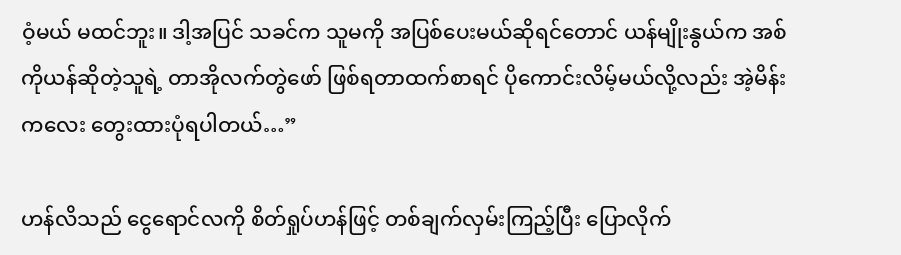ဝံ့မယ် မထင်ဘူး။ ဒါ့အပြင် သခင်က သူမကို အပြစ်ပေးမယ်ဆိုရင်တောင် ယန်မျိုးနွယ်က အစ်ကိုယန်ဆိုတဲ့သူရဲ့ တာအိုလက်တွဲဖော် ဖြစ်ရတာထက်စာရင် ပိုကောင်းလိမ့်မယ်လို့လည်း အဲ့မိန်းကလေး တွေးထားပုံရပါတယ်…”

ဟန်လိသည် ငွေရောင်လကို စိတ်ရှုပ်ဟန်ဖြင့် တစ်ချက်လှမ်းကြည့်ပြီး ပြောလိုက်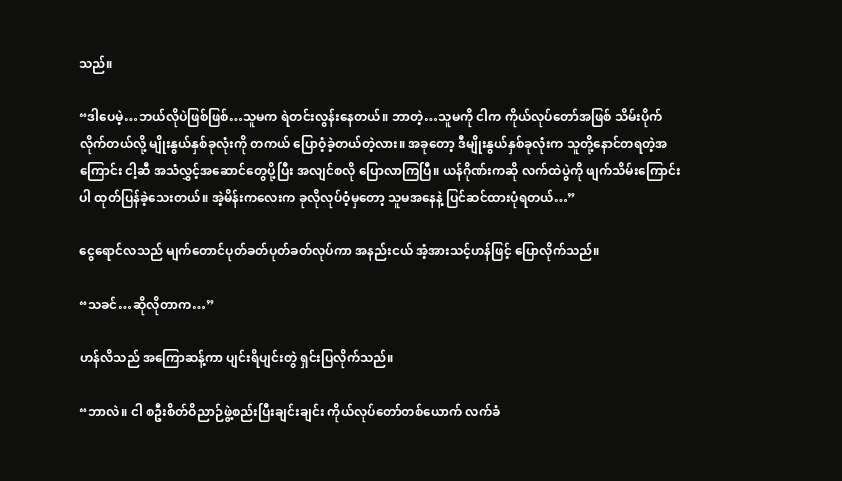သည်။

“ဒါပေမဲ့…ဘယ်လိုပဲဖြစ်ဖြစ်…သူမက ရဲတင်းလွန်းနေတယ်။ ဘာတဲ့…သူမကို ငါက ကိုယ်လုပ်တော်အဖြစ် သိမ်းပိုက်လိုက်တယ်လို့ မျိုးနွယ်နှစ်ခုလုံးကို တကယ် ပြောဝံ့ခဲ့တယ်တဲ့လား။ အခုတော့ ဒီမျိုးနွယ်နှစ်ခုလုံးက သူတို့နောင်တရတဲ့အကြောင်း ငါ့ဆီ အသံလွှင့်အဆောင်တွေပို့ပြီး အလျင်စလို ပြောလာကြပြီ။ ယန်ဂိုဏ်းကဆို လက်ထဲပွဲကို ဖျက်သိမ်းကြောင်းပါ ထုတ်ပြန်ခဲ့သေးတယ်။ အဲ့မိန်းကလေးက ခုလိုလုပ်ဝံ့မှတော့ သူမအနေနဲ့ ပြင်ဆင်ထားပုံရတယ်…”

ငွေရောင်လသည် မျက်တောင်ပုတ်ခတ်ပုတ်ခတ်လုပ်ကာ အနည်းငယ် အံ့အားသင့်ဟန်ဖြင့် ပြောလိုက်သည်။

“သခင်…ဆိုလိုတာက…”

ဟန်လိသည် အကြောဆန့်ကာ ပျင်းရိပျင်းတွဲ ရှင်းပြလိုက်သည်။

“ဘာလဲ။ ငါ စဦးစိတ်ဝိညာဉ်ဖွဲ့စည်းပြီးချင်းချင်း ကိုယ်လုပ်တော်တစ်ယောက် လက်ခံ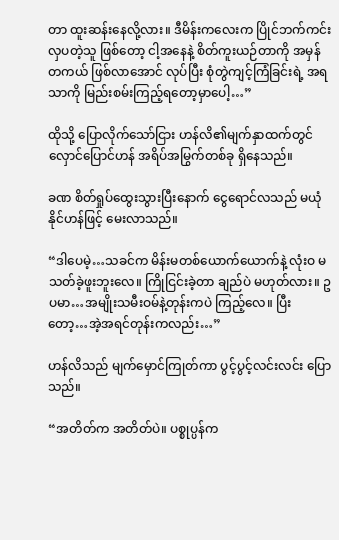တာ ထူးဆန်းနေလို့လား။ ဒီမိန်းကလေးက ပြိုင်ဘက်ကင်းလှပတဲ့သူ ဖြစ်တော့ ငါ့အနေနဲ့ စိတ်ကူးယဉ်တာကို အမှန်တကယ် ဖြစ်လာအောင် လုပ်ပြီး စုံတွဲကျင့်ကြံခြင်းရဲ့ အရသာကို မြည်းစမ်းကြည့်ရတော့မှာပေါ့…”

ထိုသို့ ပြောလိုက်သော်ငြား ဟန်လိ၏မျက်နှာထက်တွင် လှောင်ပြောင်ဟန် အရိပ်အမြွက်တစ်ခု ရှိနေသည်။

ခဏ စိတ်ရှုပ်ထွေးသွားပြီးနောက် ငွေရောင်လသည် မယုံနိုင်ဟန်ဖြင့် မေးလာသည်။

“ဒါပေမဲ့…သခင်က မိန်းမတစ်ယောက်ယောက်နဲ့ လုံးဝ မသတ်ခဲ့ဖူးဘူးလေ။ ကြိုငြင်းခဲ့တာ ချည်ပဲ မဟုတ်လား။ ဥပမာ…အမျိုးသမီးဝမ်နဲ့တုန်းကပဲ ကြည့်လေ။ ပြီးတော့…အဲ့အရင်တုန်းကလည်း…”

ဟန်လိသည် မျက်မှောင်ကြုတ်ကာ ပွင့်ပွင့်လင်းလင်း ပြောသည်။

“အတိတ်က အတိတ်ပဲ။ ပစ္စုပ္ပန်က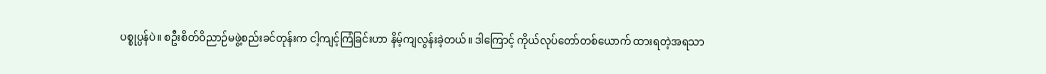ပစ္စုပ္ပန်ပဲ။ စဦးစိတ်ဝိညာဉ်မဖွဲ့စည်းခင်တုန်းက ငါ့ကျင့်ကြံခြင်းဟာ နိမ့်ကျလွန်းခဲ့တယ်။ ဒါကြောင့် ကိုယ်လုပ်တော်တစ်ယောက် ထားရတဲ့အရသာ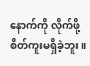နောက်ကို လိုက်ဖို့ စိတ်ကူးမရှိခဲ့ဘူး။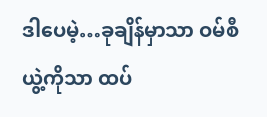ဒါပေမဲ့…ခုချိန်မှာသာ ဝမ်စီယွဲ့ကိုသာ ထပ်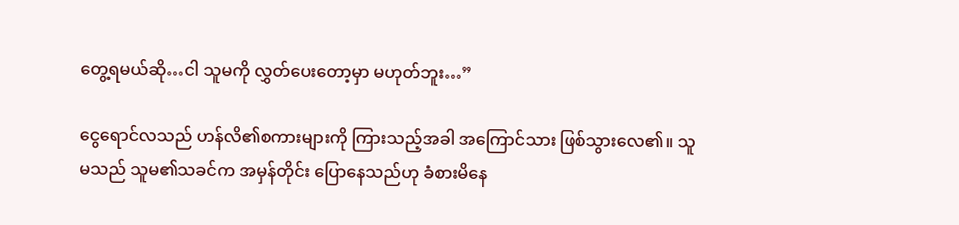တွေ့ရမယ်ဆို…ငါ သူမကို လွှတ်ပေးတော့မှာ မဟုတ်ဘူး…”

ငွေရောင်လသည် ဟန်လိ၏စကားများကို ကြားသည့်အခါ အကြောင်သား ဖြစ်သွားလေ၏။ သူမသည် သူမ၏သခင်က အမှန်တိုင်း ပြောနေသည်ဟု ခံစားမိနေ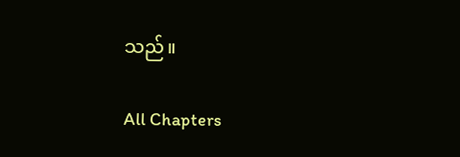သည်။

All Chapters